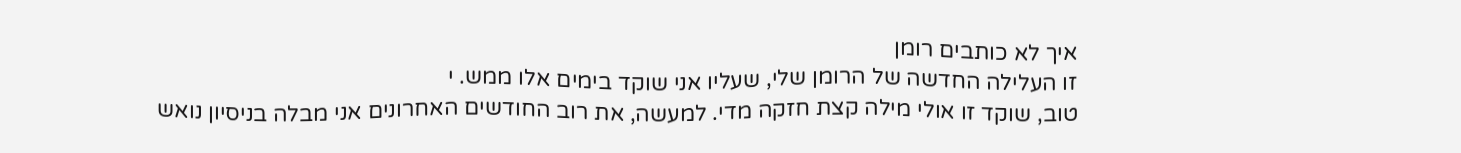איך לא כותבים רומן
זו העלילה החדשה של הרומן שלי, שעליו אני שוקד בימים אלו ממש. י
טוב, שוקד זו אולי מילה קצת חזקה מדי. למעשה, את רוב החודשים האחרונים אני מבלה בניסיון נואש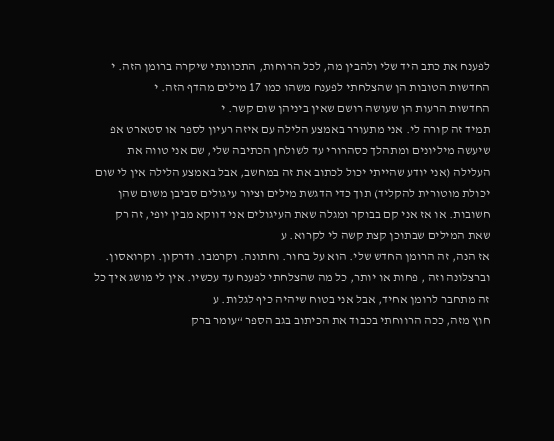לפענח את כתב היד שלי ולהבין מה, לכל הרוחות, התכוונתי שיקרה ברומן הזה. י
החדשות הטובות הן שהצלחתי לפענח משהו כמו 17 מילים מהדף הזה. י
החדשות הרעות הן שעושה רושם שאין ביניהן שום קשר. י
תמיד זה קורה לי. אני מתעורר באמצע הלילה עם איזה רעיון לספר או סטארט אפ שיעשה מיליונים ומתהלך כסהרורי עד לשולחן הכתיבה שלי, שם אני טווה את העלילה (אני יודע שהייתי יכול לכתוב את זה במחשב, אבל באמצע הלילה אין לי שום יכולת מוטורית להקליד) תוך כדי הדגשת מילים וציור עיגולים סביבן משום שהן חשובות. או אז אני קם בבוקר ומגלה שאת העיגולים אני דווקא מבין יופי, זה רק שאת המילים שבתוכן קצת קשה לי לקרוא. ע
אז הנה, זה הרומן החדש שלי. הוא על בחור. וחתונה. וקרמבו. ודרקון. וקרואסון. וברצלונה וזה , פחות או יותר, כל מה שהצלחתי לפענח עד עכשיו. אין לי מושג איך כל זה מתחבר לרומן אחיד, אבל אני בטוח שיהיה כיף לגלות. ע
חוץ מזה, ככה הרווחתי בכבוד את הכיתוב בגב הספר “עומר ברק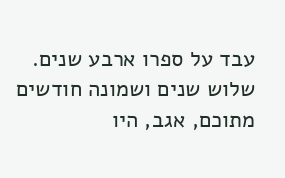עבד על ספרו ארבע שנים. שלוש שנים ושמונה חודשים מתוכם, אגב, היו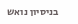בניסיון נואש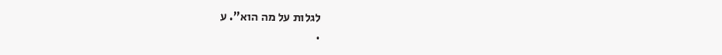לגלות על מה הוא”. ע
.